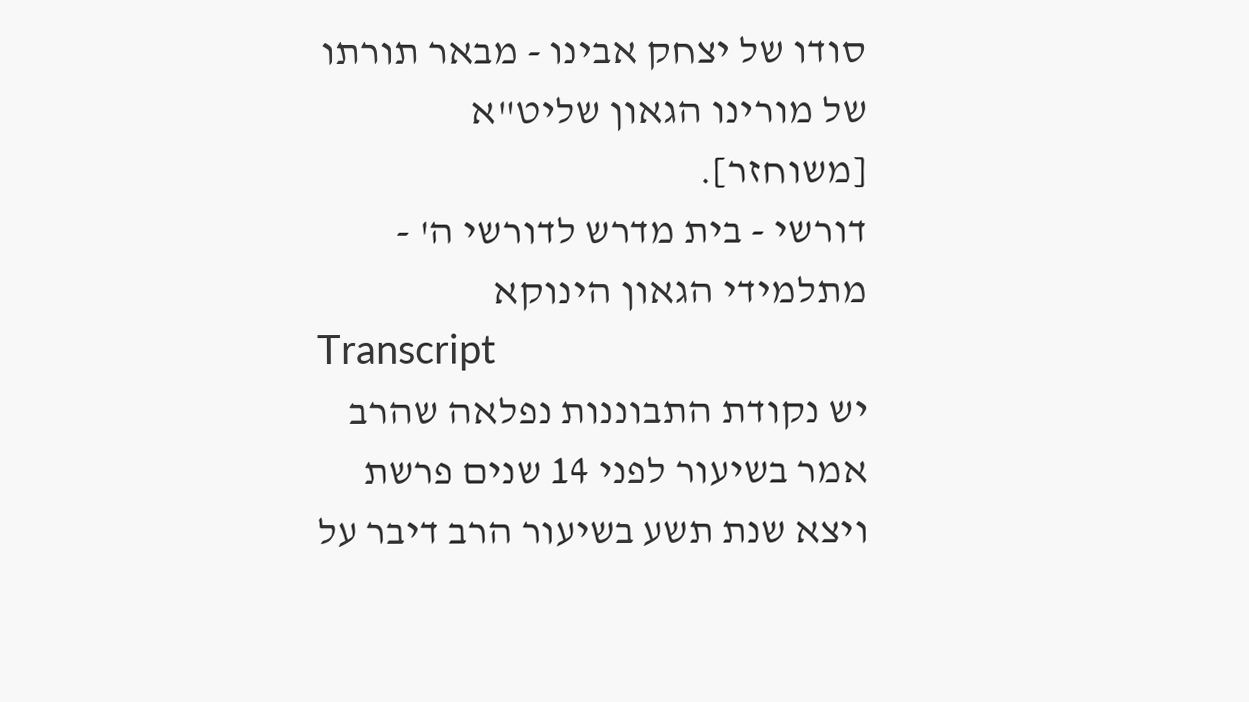סודו של יצחק אבינו - מבאר תורתו של מורינו הגאון שליט"א [משוחזר].
דורשי - בית מדרש לדורשי ה' - מתלמידי הגאון הינוקא
Transcript
יש נקודת התבוננות נפלאה שהרב אמר בשיעור לפני 14 שנים פרשת ויצא שנת תשע בשיעור הרב דיבר על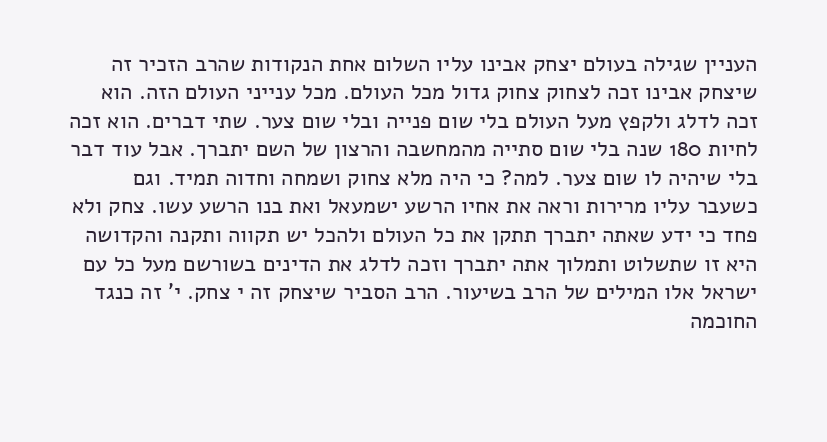העניין שגילה בעולם יצחק אבינו עליו השלום אחת הנקודות שהרב הזכיר זה שיצחק אבינו זכה לצחוק צחוק גדול מכל העולם. מכל ענייני העולם הזה. הוא זכה לדלג ולקפץ מעל העולם בלי שום פנייה ובלי שום צער. שתי דברים. הוא זכה לחיות 180 שנה בלי שום סתייה מהמחשבה והרצון של השם יתברך. אבל עוד דבר בלי שיהיה לו שום צער. למה? כי היה מלא צחוק ושמחה וחדוה תמיד. וגם כשעבר עליו מרירות וראה את אחיו הרשע ישמעאל ואת בנו הרשע עשו. צחק ולא פחד כי ידע שאתה יתברך תתקן את כל העולם ולהכל יש תקווה ותקנה והקדושה היא זו שתשלוט ותמלוך אתה יתברך וזכה לדלג את הדינים בשורשם מעל כל עם ישראל אלו המילים של הרב בשיעור. הרב הסביר שיצחק זה י צחק. י' זה כנגד החוכמה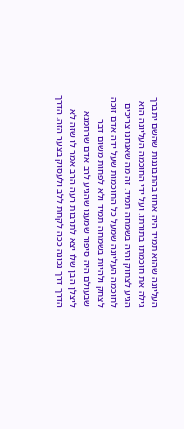העליונה שהוא תמיד היה אחוז בהתבוננות שהשם יתברך גילה את חוכמתו בתורתו. ועל ידי החוכמה העליונה הוא הגיע לצחוק והיה בשמחה תמיד. זה מה שאנחנו צריכים לחוכמה העליונה שמעל כל החוכמות שעל ידה אדם זוכה לצחק ולהיות בשמחה תמיד ולא לפחות משום דבר שבעולם היה סיפור שמענו שהגיע לרב אדם שרחמנא ליצלן הבן שלו יצא לתרבות רעה הרב אמר לו שזה לא הדרך דרך נכונה ככה לקחת ללב ולעסוק בצער הזה. הדרך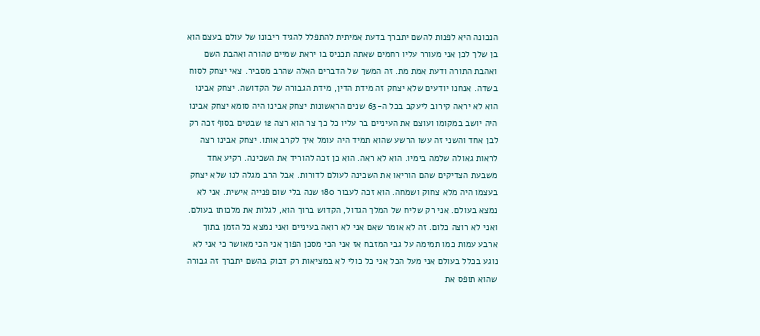הנכונה היא לפנות להשם יתברך בדעת אמיתית להתפלל להגיד ריבונו של עולם בעצם הוא בן שלך לכן אני מעורר עליו רחמים שאתה תכניס בו יראת שמיים טהורה ואהבת השם ואהבת התורה ודעת אמת מת. זה המשך של הדברים האלה שהרב מסביר. צאי יצחק לסוח בשדה. אנחנו יודעים שלא יצחק זה מידת הדין, מידת הגבורה של הקדושה. יצחק אבינו הוא לא יראה קירוב ליעקב בכל ה-63 שנים הראשונות יצחק אבינו היה סומא יצחק אבינו היה יושב במקומו ועוצם את העיניים בר עליו כל כך צר הוא רצה 12 שבטים בסוף זכה רק לבן אחד והשני זה עשו הרשע שהוא תמיד היה עומל איך לקרב אותו. יצחק אבינו רצה לראות גאולה שלמה בימיו. הוא לא ראה. הוא כן זכה להוריד את השכינה. רקיע אחד משבעת הצדיקים שהם הוריאו את השכינה לעולם לדורות. אבל הרב מגלה לנו שלא יצחק בעצמו היה מלא צחוק ושמחה. הוא זכה לעבור 180 שנה בלי שום פנייה אישית. אני לא נמצא בעולם. אני רק שליח של המלך הגדול, הקדוש ברוך הוא, לגלות את מלכותו בעולם. ואני לא רוצה כלום. זה לא אומר שאם אני לא רואה בעיניים ואני נמצא כל הזמן בתוך ארבע עמות כמו תמימה על גבי המזבח אז אני הכי מסכן הפוך אני הכי מאושר כי אני לא נוגע בכלל בעולם אני מעל הכל אני כל כולי לא במציאות רק דבוק בהשם יתברך זה גבורה שהוא תופס את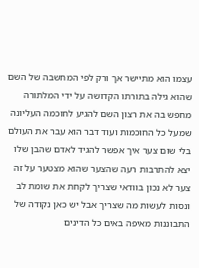עצמו הוא מתיישר אך ורק לפי המחשבה של השם שהוא גילה בתורתו הקדושה על ידי המלתורה מחפש בה את רצון השם להגיע לחוכמה העליונה שמעל כל החוכמות ועוד דבר הוא עבר את העולם בלי שום צער איך אפשר להגיד לאדם שהבן שלו יצא להתרבות רעה שהצער שהוא מצטער על זה צער לא נכון בוודאי שצריך לקחת את שומת לב ונסות לעשות מה שצריך אבל יש כאן נקודה של התבוננות מאיפה באים כל הדינים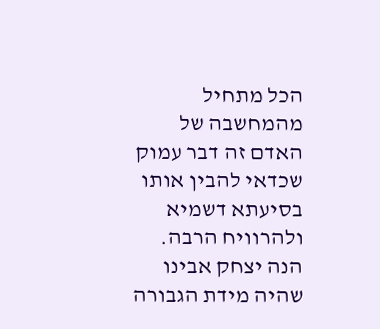הכל מתחיל מהמחשבה של האדם זה דבר עמוק שכדאי להבין אותו בסיעתא דשמיא ולהרוויח הרבה. הנה יצחק אבינו שהיה מידת הגבורה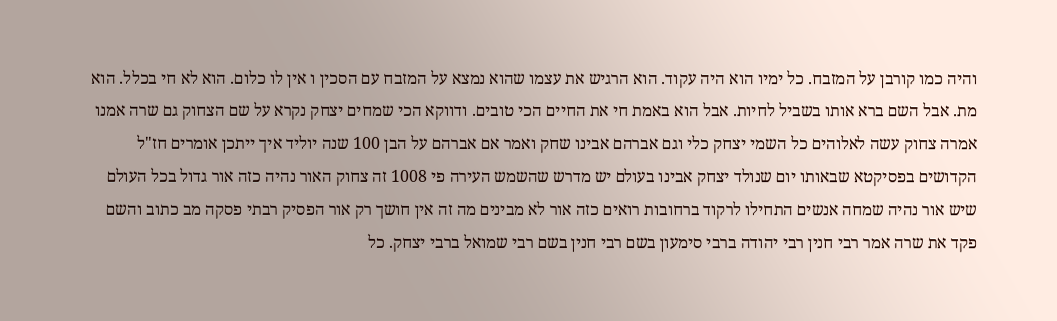והיה כמו קורבן על המזבח. כל ימיו הוא היה עקוד. הוא הרגיש את עצמו שהוא נמצא על המזבח עם הסכין ו אין לו כלום. הוא לא חי בכלל. הוא מת. אבל השם ברא אותו בשביל לחיות. אבל הוא באמת חי את החיים הכי טובים. ודווקא הכי שמחים יצחק נקרא על שם הצחוק גם שרה אמנו אמרה צחוק עשה לאלוהים כל השמי יצחק כלי וגם אברהם אבינו שחק ואמר אם אברהם על הבן 100 שנה יוליד איך ייתכן אומרים חז"ל הקדושים בפסיקטא שבאותו יום שנולד יצחק אבינו בעולם יש מדרש שהשמש העירה פי 1008 זה צחוק האור נהיה כזה אור גדול בכל העולם שיש אור נהיה שמחה אנשים התחילו לרקוד ברחובות רואים כזה אור לא מבינים מה זה אין חושך רק אור הפסיק רבתי פסקה מב כתוב והשם פקד את שרה אמר רבי חנין רבי יהודה ברבי סימעון בשם רבי חנין בשם רבי שמואל ברבי יצחק. כל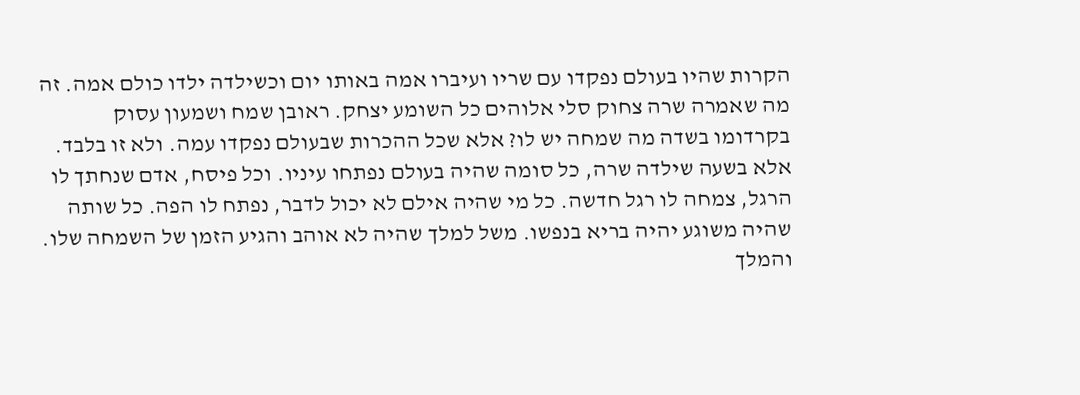הקרות שהיו בעולם נפקדו עם שריו ועיברו אמה באותו יום וכשילדה ילדו כולם אמה. זה מה שאמרה שרה צחוק סלי אלוהים כל השומע יצחק. ראובן שמח ושמעון עסוק בקרדומו בשדה מה שמחה יש לו? אלא שכל ההכרות שבעולם נפקדו עמה. ולא זו בלבד. אלא בשעה שילדה שרה, כל סומה שהיה בעולם נפתחו עיניו. וכל פיסח, אדם שנחתך לו הרגל, צמחה לו רגל חדשה. כל מי שהיה אילם לא יכול לדבר, נפתח לו הפה. כל שותה שהיה משוגע יהיה בריא בנפשו. משל למלך שהיה לא אוהב והגיע הזמן של השמחה שלו. והמלך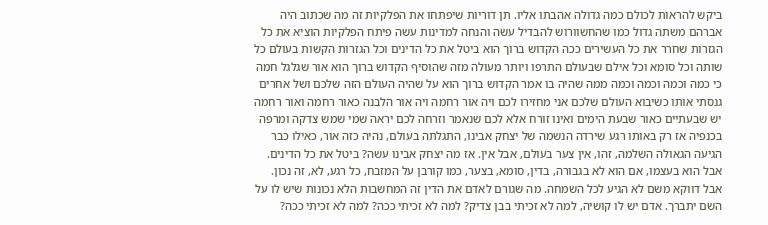ביקש להראות לכולם כמה גדולה אהבתו אליו. תן דוריות שיפתחו את הפלקיות זה מה שכתוב היה אברהם משתה גדול כמו שהחשוורוש להבדיל עשה והנחה למדינות עשה פיתח הפלקיות הוציא את כל הגזרות שחרר את כל העשירים ככה הקדוש ברוך הוא ביטל את כל הדינים וכל הגזרות הקשות בעולם כל שותה וכל סומא וכל אילם שבעולם התרפו ויותר מעולה מזה שהוסיף הקדוש ברוך הוא אור שגלגל חמה כי כמה וכמה וכמה וכמה ממה שהיה בו אמר הקדוש ברוך הוא על שהיה העולם הזה שלכם ושל אחרים גנסתי אותו כשיבוא העולם שלכם אני מחזירו לכם ויה אור רחמה ויה אור הלבנה כאור רחמה ואור רחמה יש שבעתיים כאור שבעת הימים ואינו זורח אלא לכם שנאמר וזרחה לכם יראה שמי שמש צדקה ומרפה בכנפיה אז רק באותו רגע שירדה הנשמה של יצחק אבינו, התגלתה בעולם, נהיה כזה אור, כאילו כבר הגיעה הגאולה השלמה, זהו, אין צער בעולם, אבל אין. אז מה יצחק אבינו עשה? ביטל את כל הדינים. אבל הוא בעצמו, אם הוא לא בגבורה, בדין, סומא, בצער, כמו קורבן על המזבח, כל רגע, לא, זה נכון. אבל דווקא משם לא הגיע לכל השמחה. מה שגורם לאדם את הדין זה המחשבות הלא נכונות שיש לו על השם יתברך. אדם יש לו קושיה, למה לא זכיתי בבן צדיק? למה לא זכיתי ככה? למה לא זכיתי ככה?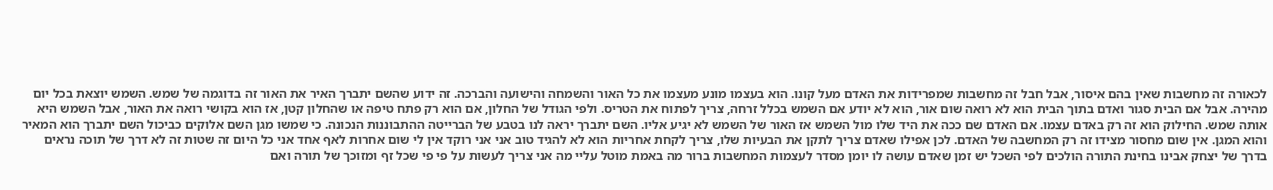לכאורה זה מחשבות שאין בהם איסור, אבל חבל זה מחשבות שמפרידות את האדם מעל קונו. הוא בעצמו מונע מעצמו את כל האור והשמחה והישועה והברכה. זה ידוע שהשם יתברך האיר את האור זה בדוגמה של שמש. השמש יוצאת בכל יום מהירה. אבל אם הבית סגור ואדם בתוך הבית הוא לא רואה שום אור, הוא לא יודע אם השמש בכלל זרחה, צריך לפתוח את הטריס. ולפי הגודל של החלון, אם הוא רק פתח טיפה או שהחלון קטן, אז הוא בקושי רואה את האור, אבל השמש היא אותה שמש. החילוק הוא זה רק באדם עצמו. אם האדם שם ככה את היד שלו מול השמש אז האור של השמש לא יגיע אליו. השם יתברך יראה לנו בטבע של הברייטה ההתבוננות הנכונה. כי שמשו מגן השם אלוקים כביכול השם יתברך הוא המאיר והוא המגן. אין שום מחסור מצידו זה רק המחשבה של האדם. לכן אפילו שאדם צריך לתקן את הבעיות שלו, צריך לקחת אחריות הוא לא להגיד טוב אני אני רוקד אין לי שום אחרות לאף אחד אני כל היום זה שטות זה לא דרך של תוכה נראים בדרך של יצחק אבינו בחינת התורה הולכים לפי השכל יש זמן שאדם עושה לו יומן מסדר לעצמות המחשבות ברור מה באמת מוטל עליי מה אני צריך לעשות על פי פי שכל זף ומזוכך של תורה ואם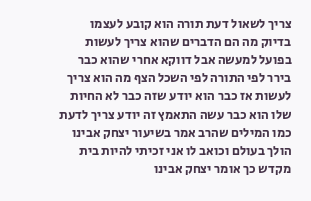צריך לשאול דעת תורה הוא קובע לעצמו בדיוק מה הם הדברים שהוא צריך לעשות בפועל למעשה אבל דווקא אחרי שהוא כבר בירר לפי התורה לפי השכל הצף מה הוא צריך לעשות אז כבר הוא יודע שזה כבר לא החיות שלו הוא כבר עשה התאמץ זה יודע צריך לדעת כמו המילים שהרב אמר בשיעור יצחק אבינו הולך בעולם וכואב לו אני זכיתי להיות בית מקדש כך אומר יצחק אבינו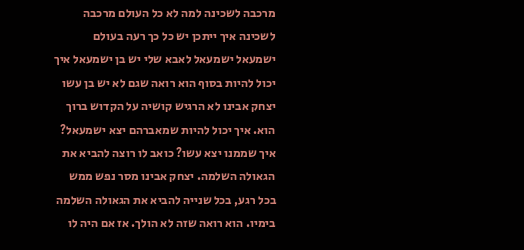מרכבה לשכינה למה לא כל העולם מרכבה לשכינה איך ייתכן יש כל כך רעה בעולם ישמעאל ישמעאל לאבא שלי יש בן ישמעאל איך יכול להיות בסוף הוא רואה שגם לא יש בן עשו יצחק אבינו לא הרגיש קושיה על הקדוש ברוך הוא. איך יכול להיות שמאברהם יצא ישמעאל? איך שממנו יצא עשו? כואב לו רוצה להביא את הגאולה השלמה. יצחק אבינו מסר נפש ממש בכל רגע, בכל שנייה להביא את הגאולה השלמה בימיו. הוא רואה שזה לא הולך. אז אם היה לו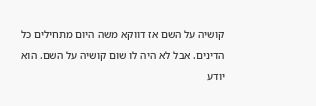קושיה על השם אז דווקא משה היום מתחילים כל הדינים. אבל לא היה לו שום קושיה על השם. הוא יודע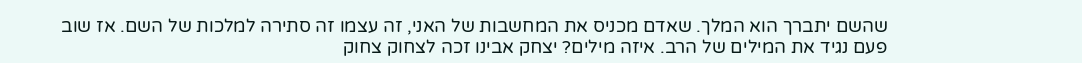שהשם יתברך הוא המלך. שאדם מכניס את המחשבות של האני, זה עצמו זה סתירה למלכות של השם. אז שוב פעם נגיד את המילים של הרב. איזה מילים? יצחק אבינו זכה לצחוק צחוק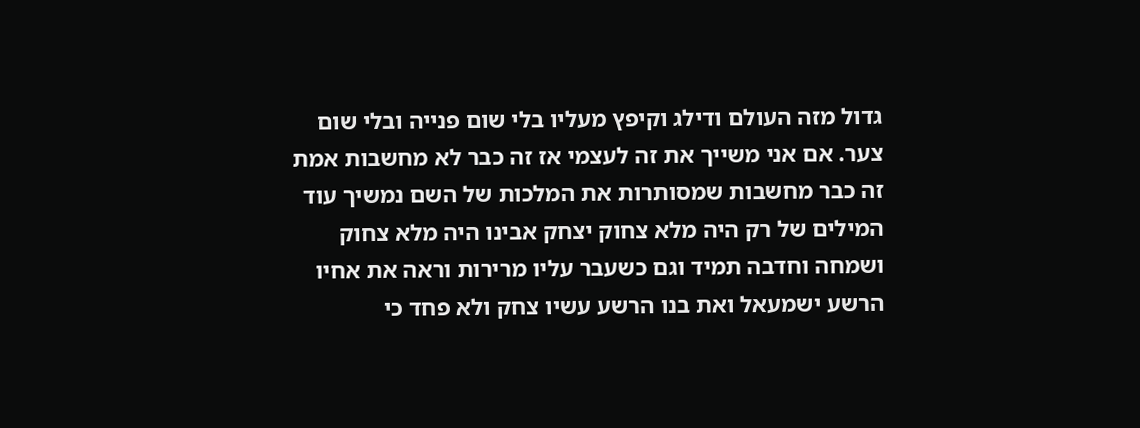גדול מזה העולם ודילג וקיפץ מעליו בלי שום פנייה ובלי שום צער. אם אני משייך את זה לעצמי אז זה כבר לא מחשבות אמת זה כבר מחשבות שמסותרות את המלכות של השם נמשיך עוד המילים של רק היה מלא צחוק יצחק אבינו היה מלא צחוק ושמחה וחדבה תמיד וגם כשעבר עליו מרירות וראה את אחיו הרשע ישמעאל ואת בנו הרשע עשיו צחק ולא פחד כי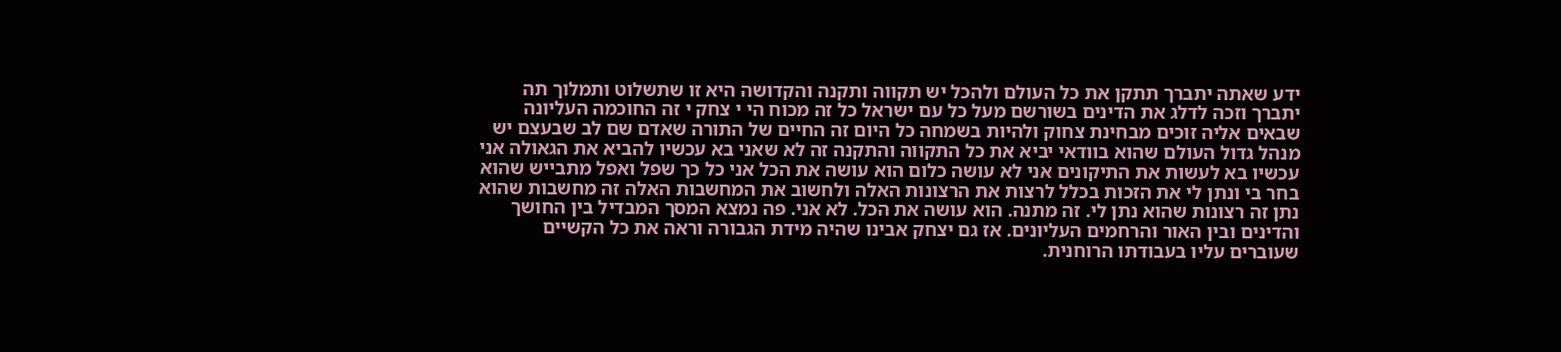ידע שאתה יתברך תתקן את כל העולם ולהכל יש תקווה ותקנה והקדושה היא זו שתשלוט ותמלוך תה יתברך וזכה לדלג את הדינים בשורשם מעל כל עם ישראל כל זה מכוח הי י צחק י זה החוכמה העליונה שבאים אליה זוכים מבחינת צחוק ולהיות בשמחה כל היום זה החיים של התורה שאדם שם לב שבעצם יש מנהל גדול העולם שהוא בוודאי יביא את כל התקווה והתקנה זה לא שאני בא עכשיו להביא את הגאולה אני עכשיו בא לעשות את התיקונים אני לא עושה כלום הוא עושה את הכל אני כל כך שפל ואפל מתבייש שהוא בחר בי ונתן לי את הזכות בכלל לרצות את הרצונות האלה ולחשוב את המחשבות האלה זה מחשבות שהוא נתן זה רצונות שהוא נתן לי. זה מתנה. הוא עושה את הכל. לא אני. פה נמצא המסך המבדיל בין החושך והדינים ובין האור והרחמים העליונים. אז גם יצחק אבינו שהיה מידת הגבורה וראה את כל הקשיים שעוברים עליו בעבודתו הרוחנית.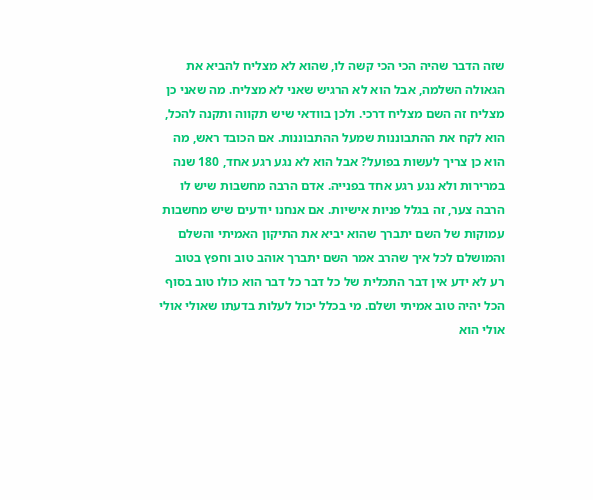שזה הדבר שהיה הכי הכי קשה לו, שהוא לא מצליח להביא את הגאולה השלמה, אבל הוא לא הרגיש שאני לא מצליח. מה שאני כן מצליח זה השם מצליח דרכי. ולכן בוודאי שיש תקווה ותקנה להכל, הוא לקח את ההתבוננות שמעל ההתבוננות. אם הכובד ראש, מה הוא כן צריך לעשות בפועל? אבל הוא לא נגע רגע אחד, 180 שנה במרירות ולא נגע רגע אחד בפנייה. אדם הרבה מחשבות שיש לו הרבה צער, זה בגלל פניות אישיות. אם אנחנו יודעים שיש מחשבות עמוקות של השם יתברך שהוא יביא את התיקון האמיתי והשלם והמושלם לכל איך שהרב אמר השם יתברך אוהב טוב וחפץ בטוב רע לא ידע אין דבר התכלית של כל דבר כל דבר הוא כולו טוב בסוף הכל יהיה טוב אמיתי ושלם. מי בכלל יכול לעלות בדעתו שאולי אולי אולי הוא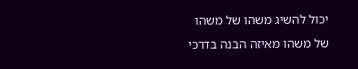יכול להשיג משהו של משהו של משהו מאיזה הבנה בדרכי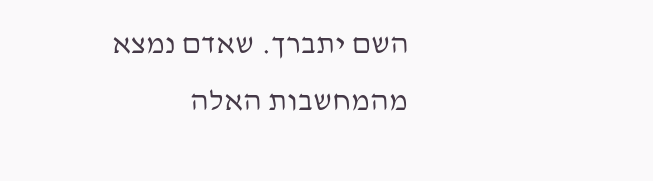השם יתברך. שאדם נמצא מהמחשבות האלה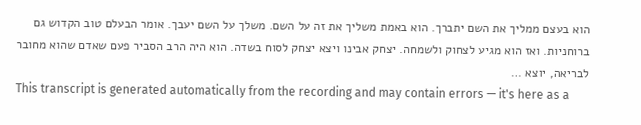הוא בעצם ממליך את השם יתברך. הוא באמת משליך את זה על השם. משלך על השם יעבך. אומר הבעלם טוב הקדוש גם ברוחניות. ואז הוא מגיע לצחוק ולשמחה. יצחק אבינו ויצא יצחק לסוח בשדה. הוא היה הרב הסביר פעם שאדם שהוא מחובר לבריאה, יוצא …
This transcript is generated automatically from the recording and may contain errors — it's here as a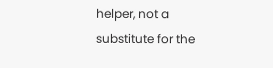helper, not a substitute for the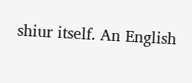shiur itself. An English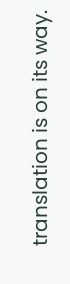translation is on its way.